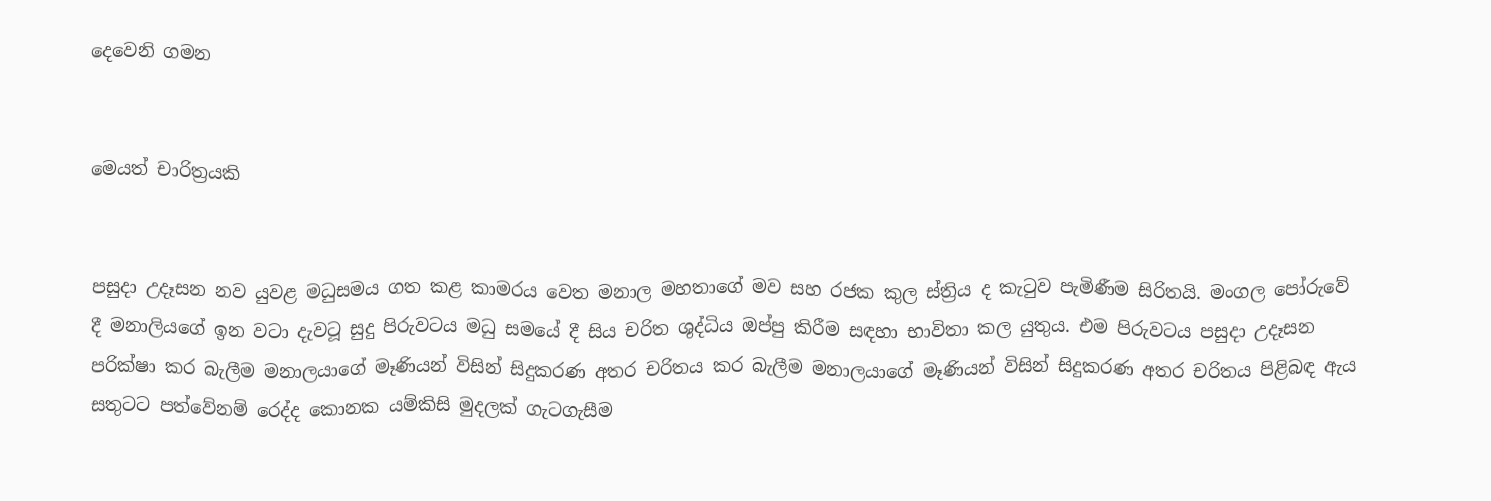දෙවෙනි ගමන


මෙයත් චාරිත්‍රයකි


පසුදා උදෑසන නව යුවළ මධුසමය ගත කළ කාමරය වෙත මනාල මහතාගේ මව සහ රජක කුල ස්‌ත්‍රිය ද කැටුව පැමිණීම සිරිතයි. මංගල පෝරුවේ දී මනාලියගේ ඉන වටා දැවටූ සුදු පිරුවටය මධු සමයේ දී සිය චරිත ශුද්ධිය ඔප්පු කිරීම සඳහා භාවිතා කල යුතුය. එම පිරුවටය පසුදා උදෑසන පරික්‌ෂා කර බැලීම මනාලයාගේ මෑණියන් විසින් සිදුකරණ අතර චරිතය කර බැලීම මනාලයාගේ මෑණියන් විසින් සිදුකරණ අතර චරිතය පිළිබඳ ඇය සතුටට පත්වේනම් රෙද්ද කොනක යම්කිසි මුදලක්‌ ගැටගැසීම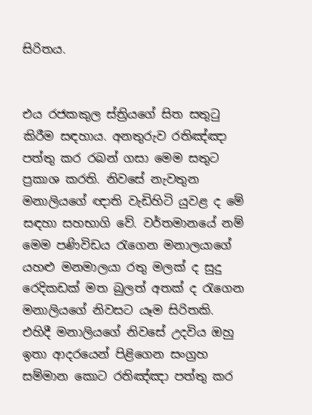සිරිතය.


එය රජකකුල ස්‌ත්‍රියගේ සිත සතුටු කිරීම සඳහාය. අනතුරුව රතිඤ්ඤා පත්තු කර රබන් ගසා මෙම සතුට ප්‍රකාශ කරති. නිවසේ නැවතුන මනාලියගේ ඥාති වැඩිහිටි යුවළ ද මේ සඳහා සහභාගි වේ. වර්තමානයේ නම් මෙම පණිවිඩය රැගෙන මනාලයාගේ යහළු මනමාලයා රතු මලක්‌ ද සුදු රෙදිකඩක්‌ මත බුලත් අතක්‌ ද රැගෙන මනාලියගේ නිවසට යෑම සිරිතකි. එහිදී මනාලියගේ නිවසේ උදවිය ඔහු ඉතා ආදරයෙන් පිළිගෙන සංග්‍රහ සම්මාන කොට රතිඤ්ඤා පත්තු කර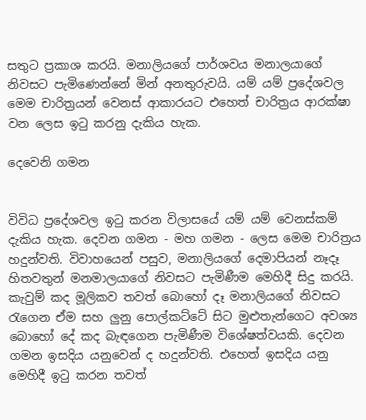සතුට ප්‍රකාශ කරයි. මනාලියගේ පාර්ශවය මනාලයාගේ නිවසට පැමිණෙන්නේ මින් අනතුරුවයි. යම් යම් ප්‍රදේශවල මෙම චාරිත්‍රයන් වෙනස්‌ ආකාරයට එහෙත් චාරිත්‍රය ආරක්‌ෂා වන ලෙස ඉටු කරනු දැකිය හැක.

දෙවෙනි ගමන


විවිධ ප්‍රදේශවල ඉටු කරන විලාසයේ යම් යම් වෙනස්‌කම් දැකිය හැක. දෙවන ගමන - මහ ගමන - ලෙස මෙම චාරිත්‍රය හදුන්වති. විවාහයෙන් පසුව, මනාලියගේ දෙමාපියන් නෑදෑ හිතවතුන් මනමාලයාගේ නිවසට පැමිණීම මෙහිදී සිදු කරයි. කැවුම් කද මූලිකව තවත් බොහෝ දෑ මනාලියගේ නිවසට රැගෙන ඒම සහ ලුනු පොල්කට්‌ටේ සිට මුළුතැන්ගෙට අවශ්‍ය බොහෝ දේ කද බැඳගෙන පැමිණීම විශේෂත්වයකි. දෙවන ගමන ඉසදිය යනුවෙන් ද හදුන්වති. එහෙත් ඉසදිය යනු මෙහිදී ඉටු කරන තවත්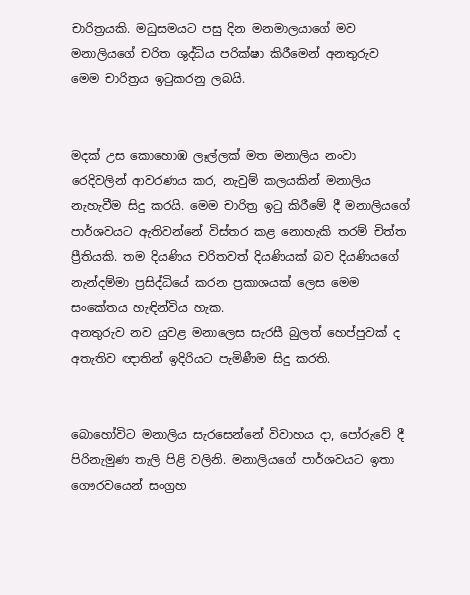චාරිත්‍රයකි. මධුසමයට පසු දින මනමාලයාගේ මව මනාලියගේ චරිත ශුද්ධිය පරික්‌ෂා කිරීමෙන් අනතුරුව මෙම චාරිත්‍රය ඉටුකරනු ලබයි.


මදක්‌ උස කොහොඹ ලෑල්ලක්‌ මත මනාලිය නංවා රෙදිවලින් ආවරණය කර, නැවුම් කලයකින් මනාලිය නැහැවීම සිදු කරයි. මෙම චාරිත්‍ර ඉටු කිරීමේ දී මනාලියගේ පාර්ශවයට ඇතිවන්නේ විස්‌තර කළ නොහැකි තරම් චිත්ත ප්‍රීතියකි. තම දියණිය චරිතවත් දියණියක්‌ බව දියණියගේ නැන්දම්මා ප්‍රසිද්ධියේ කරන ප්‍රකාශයක්‌ ලෙස මෙම සංකේතය හැඳින්විය හැක.
අනතුරුව නව යුවළ මනාලෙස සැරසී බුලත් හෙප්පුවක්‌ ද අතැතිව ඥාතින් ඉදිරියට පැමිණීම සිදු කරති.


බොහෝවිට මනාලිය සැරසෙන්නේ විවාහය දා, පෝරුවේ දී පිරිනැමුණ තැලි පිළි වලිනි. මනාලියගේ පාර්ශවයට ඉතා ගෞරවයෙන් සංග්‍රහ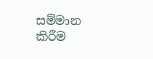සම්මාන කිරීම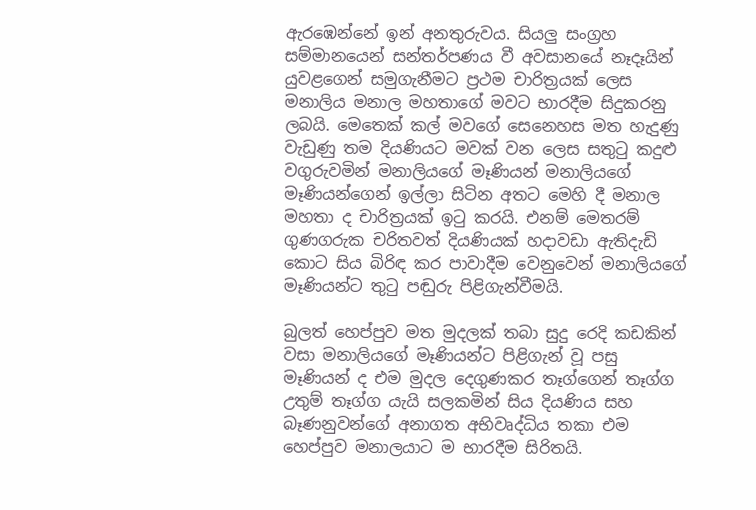ඇරඹෙන්නේ ඉන් අනතුරුවය. සියලු සංග්‍රහ සම්මානයෙන් සන්තර්පණය වී අවසානයේ නෑදෑයින් යුවළගෙන් සමුගැනීමට ප්‍රථම චාරිත්‍රයක්‌ ලෙස මනාලිය මනාල මහතාගේ මවට භාරදීම සිදුකරනු ලබයි. මෙතෙක්‌ කල් මවගේ සෙනෙහස මත හැදුණු වැඩුණු තම දියණියට මවක්‌ වන ලෙස සතුටු කදුළු වගුරුවමින් මනාලියගේ මෑණියන් මනාලියගේ මෑණියන්ගෙන් ඉල්ලා සිටින අතට මෙහි දී මනාල මහතා ද චාරිත්‍රයක්‌ ඉටු කරයි. එනම් මෙතරම් ගුණගරුක චරිතවත් දියණියක්‌ හදාවඩා ඇතිදැඩි කොට සිය බිරිඳ කර පාවාදීම වෙනුවෙන් මනාලියගේ මෑණියන්ට තුටු පඬුරු පිළිගැන්වීමයි.

බුලත් හෙප්පුව මත මුදලක්‌ තබා සුදු රෙදි කඩකින් වසා මනාලියගේ මෑණියන්ට පිළිගැන් වූ පසු මෑණියන් ද එම මුදල දෙගුණකර තෑග්ගෙන් තෑග්ග උතුම් තෑග්ග යැයි සලකමින් සිය දියණිය සහ බෑණනුවන්ගේ අනාගත අභිවෘද්ධිය තකා එම හෙප්පුව මනාලයාට ම භාරදීම සිරිතයි.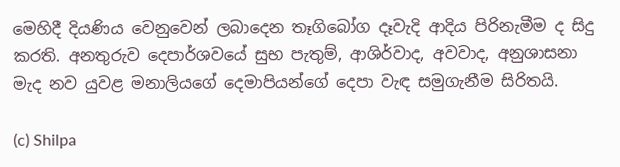මෙහිදී දියණිය වෙනුවෙන් ලබාදෙන තෑගිබෝග දෑවැදි ආදිය පිරිනැමීම ද සිදු කරති. අනතුරුව දෙපාර්ශවයේ සුභ පැතුම්, ආශිර්වාද, අවවාද, අනුශාසනා මැද නව යුවළ මනාලියගේ දෙමාපියන්ගේ දෙපා වැඳ සමුගැනීම සිරිතයි.

(c) Shilpa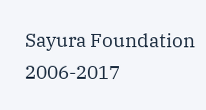Sayura Foundation 2006-2017